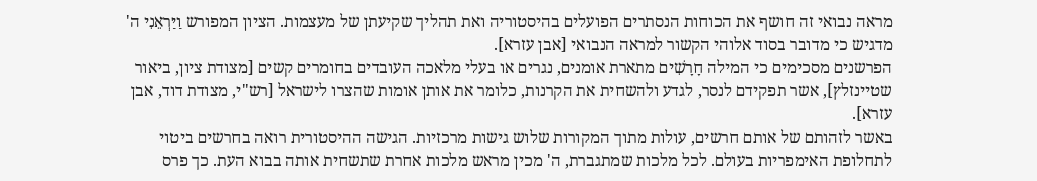מראה נבואי זה חושף את הכוחות הנסתרים הפועלים בהיסטוריה ואת תהליך שקיעתן של מעצמות. הציון המפורש וַיַּרְאֵנִי ה' מדגיש כי מדובר בסוד אלוהי הקשור למראה הנבואי [אבן עזרא].
הפרשנים מסכימים כי המילה חָרָשִׁים מתארת אומנים, נגרים או בעלי מלאכה העובדים בחומרים קשים [מצודת ציון, ביאור שטיינזלץ], אשר תפקידם לנסר, לגדע ולהשחית את הקרנות, כלומר את אותן אומות שהצרו לישראל [רש"י, מצודת דוד, אבן עזרא].
באשר לזהותם של אותם חרשים, עולות מתוך המקורות שלוש גישות מרכזיות. הגישה ההיסטורית רואה בחרשים ביטוי לתחלופת האימפריות בעולם. לכל מלכות שמתגברת, ה' מכין מראש מלכות אחרת שתשחית אותה בבוא העת. כך פרס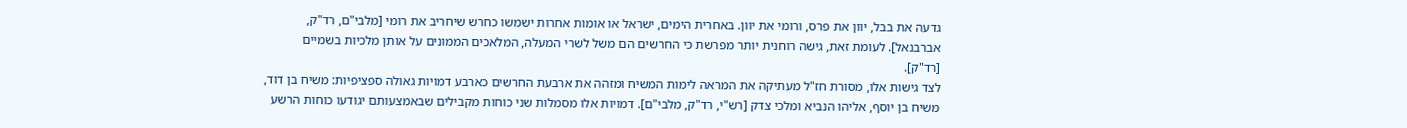גדעה את בבל, יוון את פרס, ורומי את יוון. באחרית הימים, ישראל או אומות אחרות ישמשו כחרש שיחריב את רומי [מלבי"ם, רד"ק, אברבנאל]. לעומת זאת, גישה רוחנית יותר מפרשת כי החרשים הם משל לשרי המעלה, המלאכים הממונים על אותן מלכיות בשמיים [רד"ק].
לצד גישות אלו, מסורת חז"ל מעתיקה את המראה לימות המשיח ומזהה את ארבעת החרשים כארבע דמויות גאולה ספציפיות: משיח בן דוד, משיח בן יוסף, אליהו הנביא ומלכי צדק [רש"י, רד"ק, מלבי"ם]. דמויות אלו מסמלות שני כוחות מקבילים שבאמצעותם יגודעו כוחות הרשע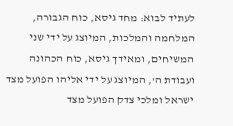לעתיד לבוא: מחד גיסא, כוח הגבורה, המלחמה והמלכות, המיוצג על ידי שני המשיחים, ומאידך גיסא, כוח הכהונה ועבודת ה', המיוצג על ידי אליהו הפועל מצד ישראל ומלכי צדק הפועל מצד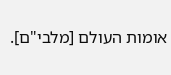אומות העולם [מלבי"ם].